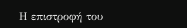Η επιστροφή του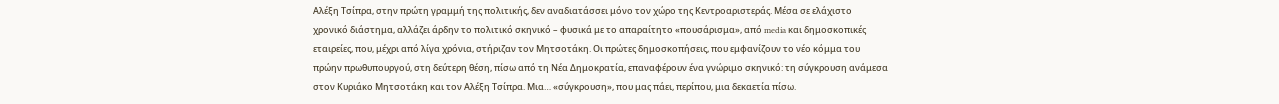Αλέξη Τσίπρα, στην πρώτη γραμμή της πολιτικής, δεν αναδιατάσσει μόνο τον χώρο της Κεντροαριστεράς. Μέσα σε ελάχιστο χρονικό διάστημα, αλλάζει άρδην το πολιτικό σκηνικό – φυσικά με το απαραίτητο «πουσάρισμα», από media και δημοσκοπικές εταιρείες, που, μέχρι από λίγα χρόνια, στήριζαν τον Μητσοτάκη. Οι πρώτες δημοσκοπήσεις, που εμφανίζουν το νέο κόμμα του πρώην πρωθυπουργού, στη δεύτερη θέση, πίσω από τη Νέα Δημοκρατία, επαναφέρουν ένα γνώριμο σκηνικό: τη σύγκρουση ανάμεσα στον Κυριάκο Μητσοτάκη και τον Αλέξη Τσίπρα. Μια… «σύγκρουση», που μας πάει, περίπου, μια δεκαετία πίσω.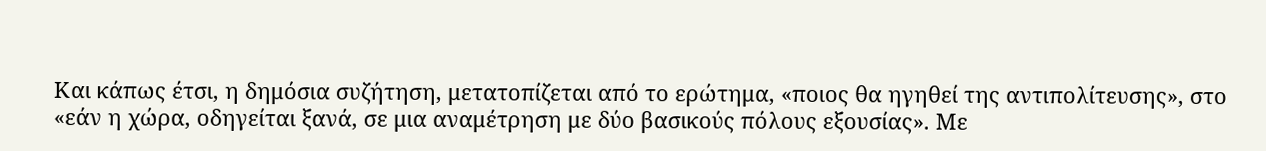Και κάπως έτσι, η δημόσια συζήτηση, μετατοπίζεται από το ερώτημα, «ποιος θα ηγηθεί της αντιπολίτευσης», στο «εάν η χώρα, οδηγείται ξανά, σε μια αναμέτρηση με δύο βασικούς πόλους εξουσίας». Με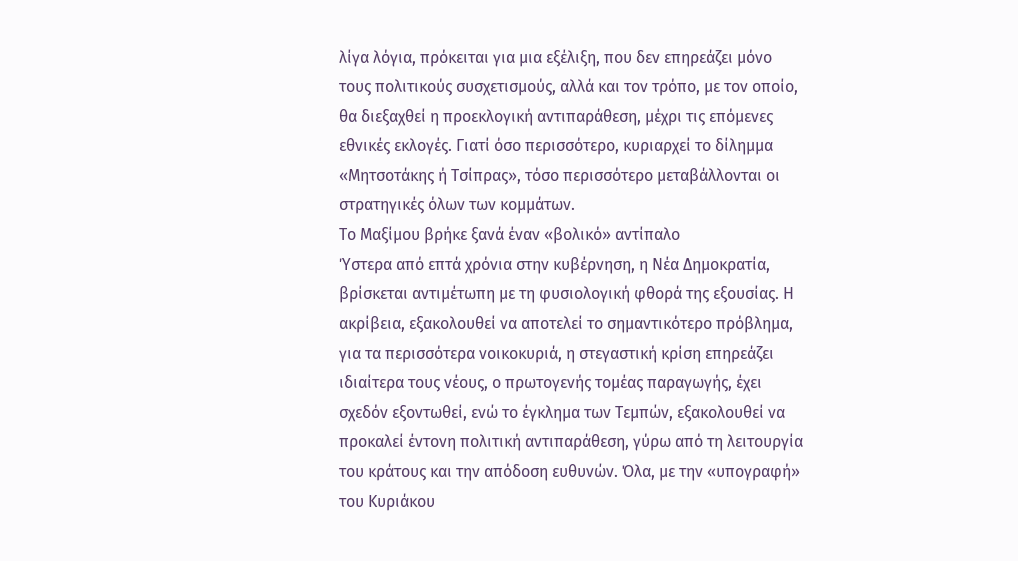λίγα λόγια, πρόκειται για μια εξέλιξη, που δεν επηρεάζει μόνο τους πολιτικούς συσχετισμούς, αλλά και τον τρόπο, με τον οποίο, θα διεξαχθεί η προεκλογική αντιπαράθεση, μέχρι τις επόμενες εθνικές εκλογές. Γιατί όσο περισσότερο, κυριαρχεί το δίλημμα «Μητσοτάκης ή Τσίπρας», τόσο περισσότερο μεταβάλλονται οι στρατηγικές όλων των κομμάτων.
Το Μαξίμου βρήκε ξανά έναν «βολικό» αντίπαλο
Ύστερα από επτά χρόνια στην κυβέρνηση, η Νέα Δημοκρατία, βρίσκεται αντιμέτωπη με τη φυσιολογική φθορά της εξουσίας. Η ακρίβεια, εξακολουθεί να αποτελεί το σημαντικότερο πρόβλημα, για τα περισσότερα νοικοκυριά, η στεγαστική κρίση επηρεάζει ιδιαίτερα τους νέους, ο πρωτογενής τομέας παραγωγής, έχει σχεδόν εξοντωθεί, ενώ το έγκλημα των Τεμπών, εξακολουθεί να προκαλεί έντονη πολιτική αντιπαράθεση, γύρω από τη λειτουργία του κράτους και την απόδοση ευθυνών. Όλα, με την «υπογραφή» του Κυριάκου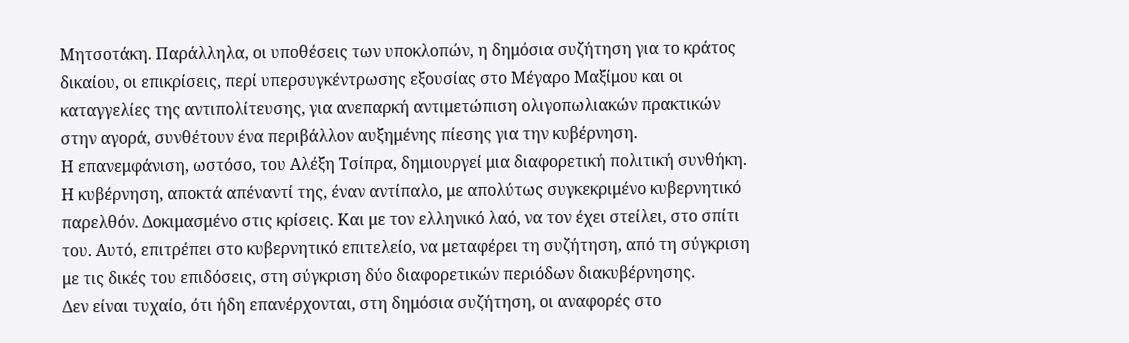Μητσοτάκη. Παράλληλα, οι υποθέσεις των υποκλοπών, η δημόσια συζήτηση για το κράτος δικαίου, οι επικρίσεις, περί υπερσυγκέντρωσης εξουσίας στο Μέγαρο Μαξίμου και οι καταγγελίες της αντιπολίτευσης, για ανεπαρκή αντιμετώπιση ολιγοπωλιακών πρακτικών στην αγορά, συνθέτουν ένα περιβάλλον αυξημένης πίεσης για την κυβέρνηση.
Η επανεμφάνιση, ωστόσο, του Αλέξη Τσίπρα, δημιουργεί μια διαφορετική πολιτική συνθήκη. Η κυβέρνηση, αποκτά απέναντί της, έναν αντίπαλο, με απολύτως συγκεκριμένο κυβερνητικό παρελθόν. Δοκιμασμένο στις κρίσεις. Και με τον ελληνικό λαό, να τον έχει στείλει, στο σπίτι του. Αυτό, επιτρέπει στο κυβερνητικό επιτελείο, να μεταφέρει τη συζήτηση, από τη σύγκριση με τις δικές του επιδόσεις, στη σύγκριση δύο διαφορετικών περιόδων διακυβέρνησης.
Δεν είναι τυχαίο, ότι ήδη επανέρχονται, στη δημόσια συζήτηση, οι αναφορές στο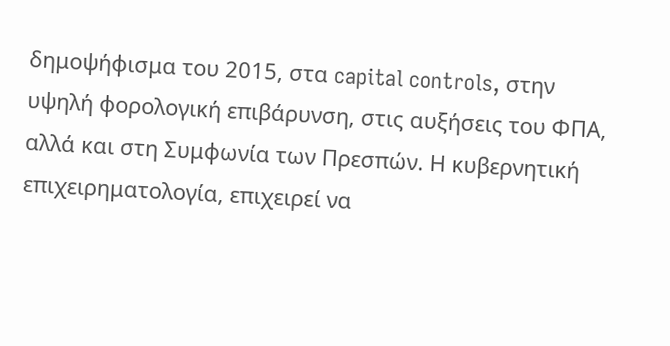δημοψήφισμα του 2015, στα capital controls, στην υψηλή φορολογική επιβάρυνση, στις αυξήσεις του ΦΠΑ, αλλά και στη Συμφωνία των Πρεσπών. Η κυβερνητική επιχειρηματολογία, επιχειρεί να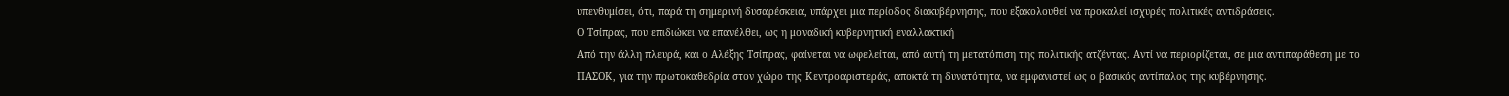υπενθυμίσει, ότι, παρά τη σημερινή δυσαρέσκεια, υπάρχει μια περίοδος διακυβέρνησης, που εξακολουθεί να προκαλεί ισχυρές πολιτικές αντιδράσεις.
Ο Τσίπρας, που επιδιώκει να επανέλθει, ως η μοναδική κυβερνητική εναλλακτική
Από την άλλη πλευρά, και ο Αλέξης Τσίπρας, φαίνεται να ωφελείται, από αυτή τη μετατόπιση της πολιτικής ατζέντας. Αντί να περιορίζεται, σε μια αντιπαράθεση με το ΠΑΣΟΚ, για την πρωτοκαθεδρία στον χώρο της Κεντροαριστεράς, αποκτά τη δυνατότητα, να εμφανιστεί ως ο βασικός αντίπαλος της κυβέρνησης.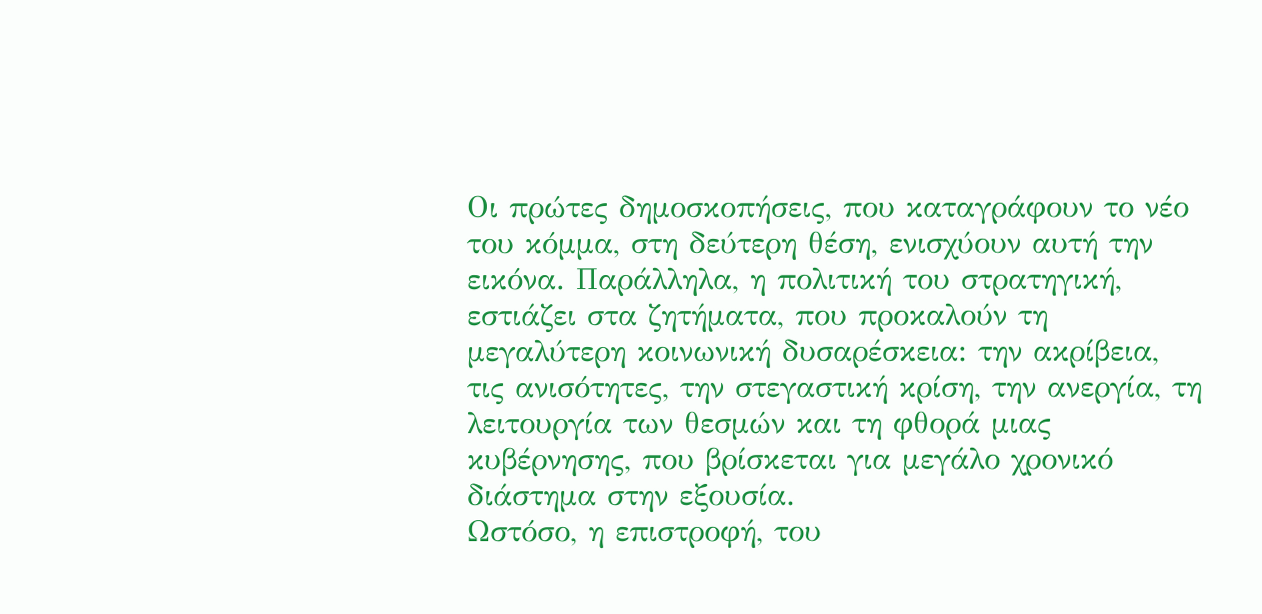Οι πρώτες δημοσκοπήσεις, που καταγράφουν το νέο του κόμμα, στη δεύτερη θέση, ενισχύουν αυτή την εικόνα. Παράλληλα, η πολιτική του στρατηγική, εστιάζει στα ζητήματα, που προκαλούν τη μεγαλύτερη κοινωνική δυσαρέσκεια: την ακρίβεια, τις ανισότητες, την στεγαστική κρίση, την ανεργία, τη λειτουργία των θεσμών και τη φθορά μιας κυβέρνησης, που βρίσκεται για μεγάλο χρονικό διάστημα στην εξουσία.
Ωστόσο, η επιστροφή, του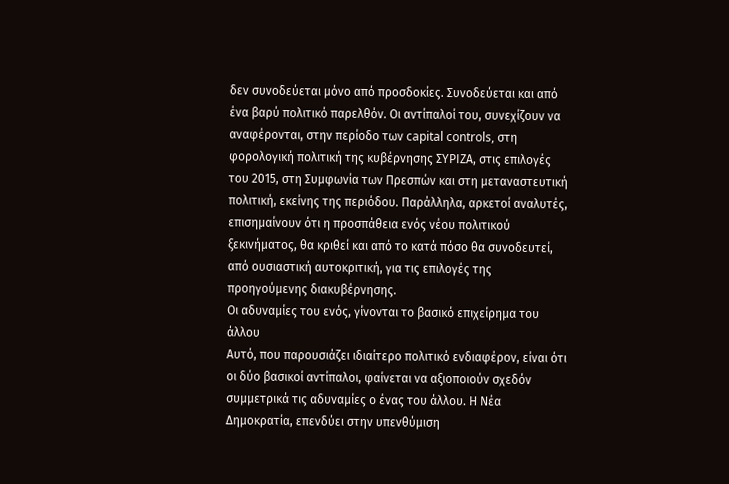δεν συνοδεύεται μόνο από προσδοκίες. Συνοδεύεται και από ένα βαρύ πολιτικό παρελθόν. Οι αντίπαλοί του, συνεχίζουν να αναφέρονται, στην περίοδο των capital controls, στη φορολογική πολιτική της κυβέρνησης ΣΥΡΙΖΑ, στις επιλογές του 2015, στη Συμφωνία των Πρεσπών και στη μεταναστευτική πολιτική, εκείνης της περιόδου. Παράλληλα, αρκετοί αναλυτές, επισημαίνουν ότι η προσπάθεια ενός νέου πολιτικού ξεκινήματος, θα κριθεί και από το κατά πόσο θα συνοδευτεί, από ουσιαστική αυτοκριτική, για τις επιλογές της προηγούμενης διακυβέρνησης.
Οι αδυναμίες του ενός, γίνονται το βασικό επιχείρημα του άλλου
Αυτό, που παρουσιάζει ιδιαίτερο πολιτικό ενδιαφέρον, είναι ότι οι δύο βασικοί αντίπαλοι, φαίνεται να αξιοποιούν σχεδόν συμμετρικά τις αδυναμίες ο ένας του άλλου. Η Νέα Δημοκρατία, επενδύει στην υπενθύμιση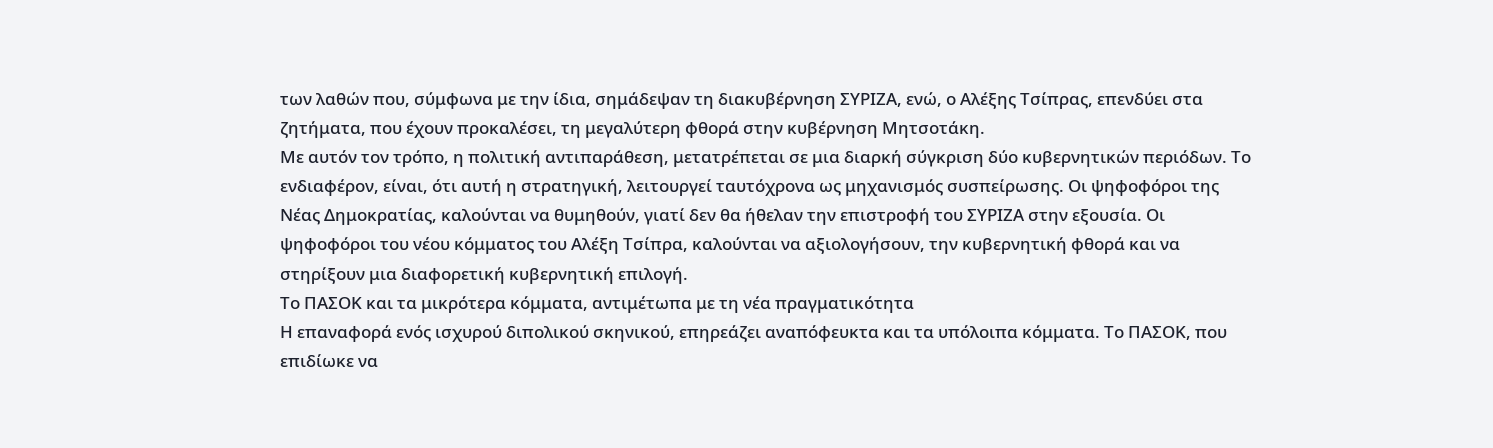των λαθών που, σύμφωνα με την ίδια, σημάδεψαν τη διακυβέρνηση ΣΥΡΙΖΑ, ενώ, ο Αλέξης Τσίπρας, επενδύει στα ζητήματα, που έχουν προκαλέσει, τη μεγαλύτερη φθορά στην κυβέρνηση Μητσοτάκη.
Με αυτόν τον τρόπο, η πολιτική αντιπαράθεση, μετατρέπεται σε μια διαρκή σύγκριση δύο κυβερνητικών περιόδων. Το ενδιαφέρον, είναι, ότι αυτή η στρατηγική, λειτουργεί ταυτόχρονα ως μηχανισμός συσπείρωσης. Οι ψηφοφόροι της Νέας Δημοκρατίας, καλούνται να θυμηθούν, γιατί δεν θα ήθελαν την επιστροφή του ΣΥΡΙΖΑ στην εξουσία. Οι ψηφοφόροι του νέου κόμματος του Αλέξη Τσίπρα, καλούνται να αξιολογήσουν, την κυβερνητική φθορά και να στηρίξουν μια διαφορετική κυβερνητική επιλογή.
Το ΠΑΣΟΚ και τα μικρότερα κόμματα, αντιμέτωπα με τη νέα πραγματικότητα
Η επαναφορά ενός ισχυρού διπολικού σκηνικού, επηρεάζει αναπόφευκτα και τα υπόλοιπα κόμματα. Το ΠΑΣΟΚ, που επιδίωκε να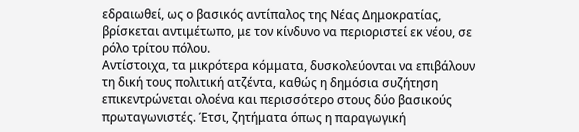εδραιωθεί, ως ο βασικός αντίπαλος της Νέας Δημοκρατίας, βρίσκεται αντιμέτωπο, με τον κίνδυνο να περιοριστεί εκ νέου, σε ρόλο τρίτου πόλου.
Αντίστοιχα, τα μικρότερα κόμματα, δυσκολεύονται να επιβάλουν τη δική τους πολιτική ατζέντα, καθώς η δημόσια συζήτηση επικεντρώνεται ολοένα και περισσότερο στους δύο βασικούς πρωταγωνιστές. Έτσι, ζητήματα όπως η παραγωγική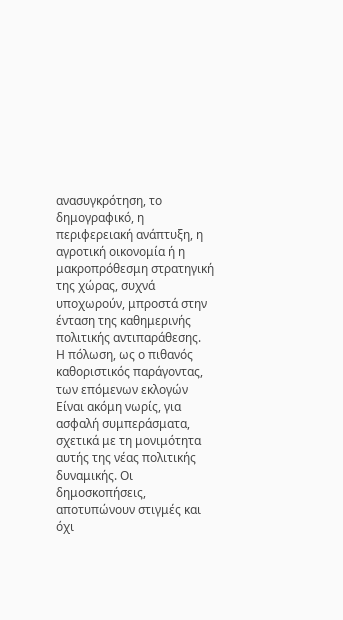ανασυγκρότηση, το δημογραφικό, η περιφερειακή ανάπτυξη, η αγροτική οικονομία ή η μακροπρόθεσμη στρατηγική της χώρας, συχνά υποχωρούν, μπροστά στην ένταση της καθημερινής πολιτικής αντιπαράθεσης.
Η πόλωση, ως ο πιθανός καθοριστικός παράγοντας, των επόμενων εκλογών
Είναι ακόμη νωρίς, για ασφαλή συμπεράσματα, σχετικά με τη μονιμότητα αυτής της νέας πολιτικής δυναμικής. Οι δημοσκοπήσεις, αποτυπώνουν στιγμές και όχι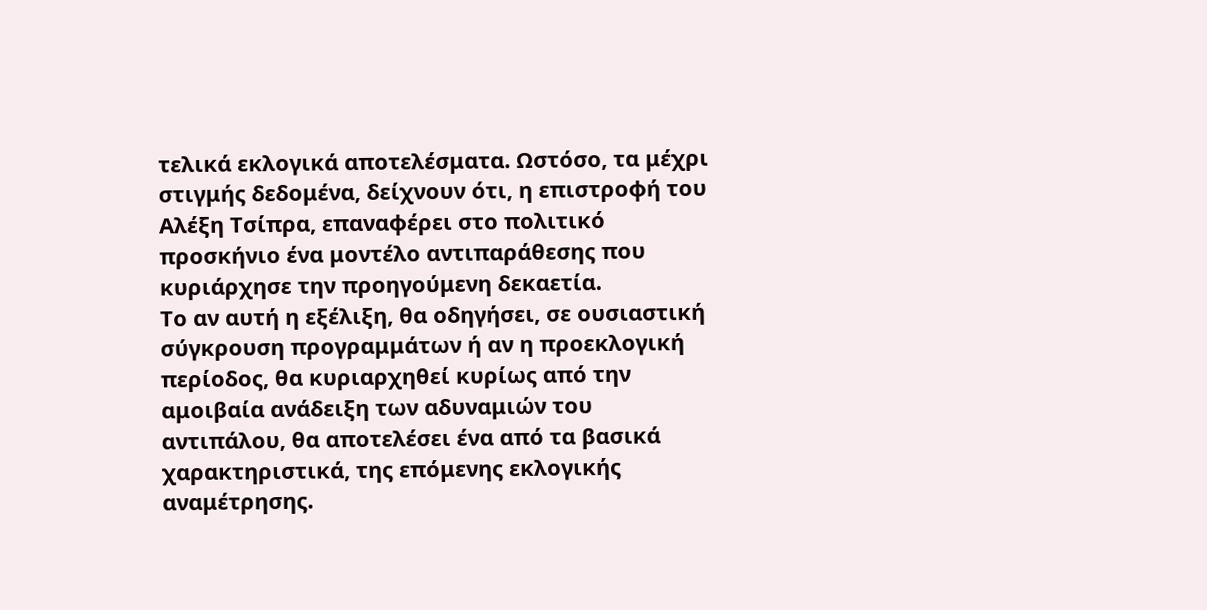τελικά εκλογικά αποτελέσματα. Ωστόσο, τα μέχρι στιγμής δεδομένα, δείχνουν ότι, η επιστροφή του Αλέξη Τσίπρα, επαναφέρει στο πολιτικό προσκήνιο ένα μοντέλο αντιπαράθεσης που κυριάρχησε την προηγούμενη δεκαετία.
Το αν αυτή η εξέλιξη, θα οδηγήσει, σε ουσιαστική σύγκρουση προγραμμάτων ή αν η προεκλογική περίοδος, θα κυριαρχηθεί κυρίως από την αμοιβαία ανάδειξη των αδυναμιών του αντιπάλου, θα αποτελέσει ένα από τα βασικά χαρακτηριστικά, της επόμενης εκλογικής αναμέτρησης.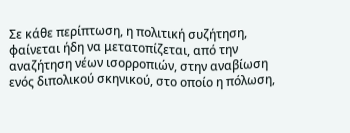Σε κάθε περίπτωση, η πολιτική συζήτηση, φαίνεται ήδη να μετατοπίζεται, από την αναζήτηση νέων ισορροπιών, στην αναβίωση ενός διπολικού σκηνικού, στο οποίο η πόλωση,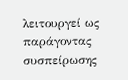λειτουργεί ως παράγοντας συσπείρωσης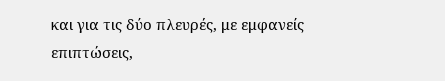και για τις δύο πλευρές, με εμφανείς επιπτώσεις,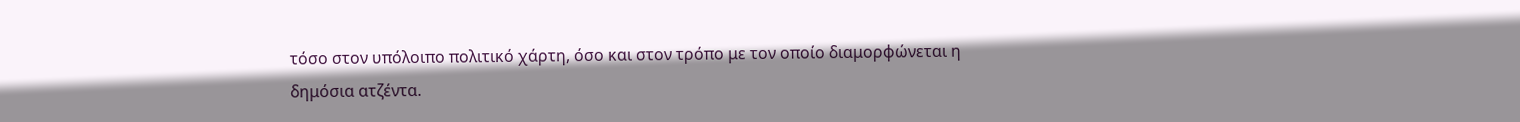τόσο στον υπόλοιπο πολιτικό χάρτη, όσο και στον τρόπο με τον οποίο διαμορφώνεται η δημόσια ατζέντα.